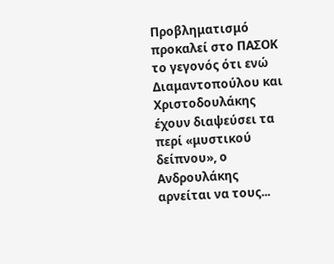Προβληματισμό προκαλεί στο ΠΑΣΟΚ το γεγονός ότι ενώ Διαμαντοπούλου και Χριστοδουλάκης έχουν διαψεύσει τα περί «μυστικού δείπνου», ο Ανδρουλάκης αρνείται να τους...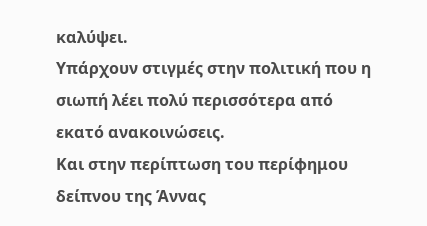καλύψει.
Υπάρχουν στιγμές στην πολιτική που η σιωπή λέει πολύ περισσότερα από εκατό ανακοινώσεις.
Και στην περίπτωση του περίφημου δείπνου της Άννας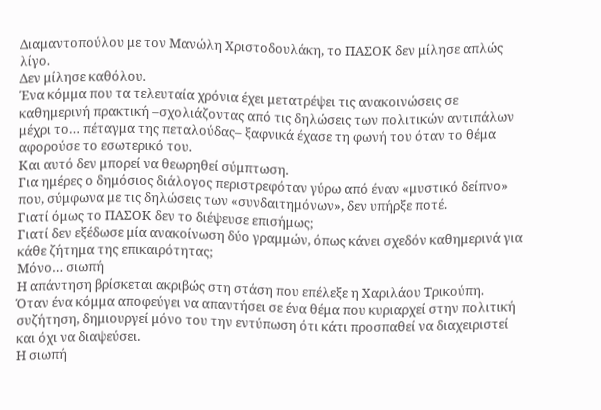Διαμαντοπούλου με τον Μανώλη Χριστοδουλάκη, το ΠΑΣΟΚ δεν μίλησε απλώς λίγο.
Δεν μίλησε καθόλου.
Ένα κόμμα που τα τελευταία χρόνια έχει μετατρέψει τις ανακοινώσεις σε καθημερινή πρακτική –σχολιάζοντας από τις δηλώσεις των πολιτικών αντιπάλων μέχρι το… πέταγμα της πεταλούδας– ξαφνικά έχασε τη φωνή του όταν το θέμα αφορούσε το εσωτερικό του.
Και αυτό δεν μπορεί να θεωρηθεί σύμπτωση.
Για ημέρες ο δημόσιος διάλογος περιστρεφόταν γύρω από έναν «μυστικό δείπνο» που, σύμφωνα με τις δηλώσεις των «συνδαιτημόνων», δεν υπήρξε ποτέ.
Γιατί όμως το ΠΑΣΟΚ δεν το διέψευσε επισήμως;
Γιατί δεν εξέδωσε μία ανακοίνωση δύο γραμμών, όπως κάνει σχεδόν καθημερινά για κάθε ζήτημα της επικαιρότητας;
Μόνο… σιωπή
Η απάντηση βρίσκεται ακριβώς στη στάση που επέλεξε η Χαριλάου Τρικούπη.
Όταν ένα κόμμα αποφεύγει να απαντήσει σε ένα θέμα που κυριαρχεί στην πολιτική συζήτηση, δημιουργεί μόνο του την εντύπωση ότι κάτι προσπαθεί να διαχειριστεί και όχι να διαψεύσει.
Η σιωπή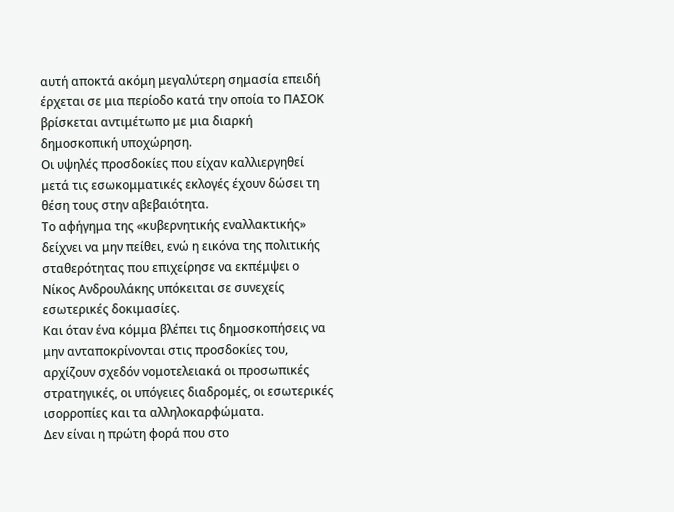αυτή αποκτά ακόμη μεγαλύτερη σημασία επειδή έρχεται σε μια περίοδο κατά την οποία το ΠΑΣΟΚ βρίσκεται αντιμέτωπο με μια διαρκή δημοσκοπική υποχώρηση.
Οι υψηλές προσδοκίες που είχαν καλλιεργηθεί μετά τις εσωκομματικές εκλογές έχουν δώσει τη θέση τους στην αβεβαιότητα.
Το αφήγημα της «κυβερνητικής εναλλακτικής» δείχνει να μην πείθει, ενώ η εικόνα της πολιτικής σταθερότητας που επιχείρησε να εκπέμψει ο Νίκος Ανδρουλάκης υπόκειται σε συνεχείς εσωτερικές δοκιμασίες.
Και όταν ένα κόμμα βλέπει τις δημοσκοπήσεις να μην ανταποκρίνονται στις προσδοκίες του, αρχίζουν σχεδόν νομοτελειακά οι προσωπικές στρατηγικές, οι υπόγειες διαδρομές, οι εσωτερικές ισορροπίες και τα αλληλοκαρφώματα.
Δεν είναι η πρώτη φορά που στο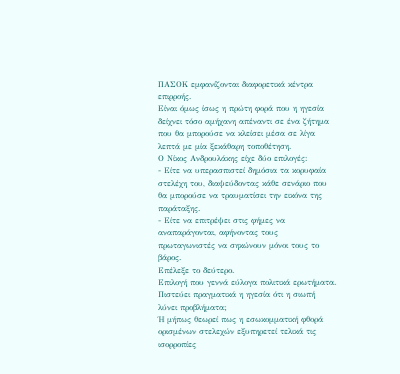ΠΑΣΟΚ εμφανίζονται διαφορετικά κέντρα επιρροής.
Είναι όμως ίσως η πρώτη φορά που η ηγεσία δείχνει τόσο αμήχανη απέναντι σε ένα ζήτημα που θα μπορούσε να κλείσει μέσα σε λίγα λεπτά με μία ξεκάθαρη τοποθέτηση.
Ο Νίκος Ανδρουλάκης είχε δύο επιλογές:
- Είτε να υπερασπιστεί δημόσια τα κορυφαία στελέχη του, διαψεύδοντας κάθε σενάριο που θα μπορούσε να τραυματίσει την εικόνα της παράταξης.
- Είτε να επιτρέψει στις φήμες να αναπαράγονται, αφήνοντας τους πρωταγωνιστές να σηκώνουν μόνοι τους το βάρος.
Επέλεξε το δεύτερο.
Επιλογή που γεννά εύλογα πολιτικά ερωτήματα.
Πιστεύει πραγματικά η ηγεσία ότι η σιωπή λύνει προβλήματα;
Ή μήπως θεωρεί πως η εσωκομματική φθορά ορισμένων στελεχών εξυπηρετεί τελικά τις ισορροπίες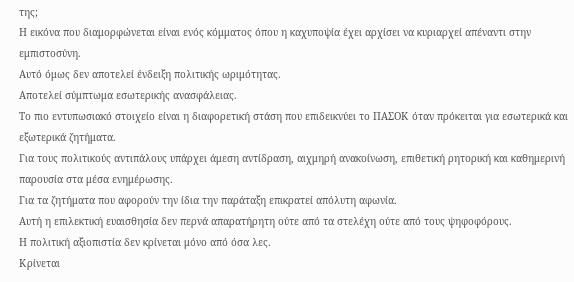της;
Η εικόνα που διαμορφώνεται είναι ενός κόμματος όπου η καχυποψία έχει αρχίσει να κυριαρχεί απέναντι στην εμπιστοσύνη.
Αυτό όμως δεν αποτελεί ένδειξη πολιτικής ωριμότητας.
Αποτελεί σύμπτωμα εσωτερικής ανασφάλειας.
Το πιο εντυπωσιακό στοιχείο είναι η διαφορετική στάση που επιδεικνύει το ΠΑΣΟΚ όταν πρόκειται για εσωτερικά και εξωτερικά ζητήματα.
Για τους πολιτικούς αντιπάλους υπάρχει άμεση αντίδραση, αιχμηρή ανακοίνωση, επιθετική ρητορική και καθημερινή παρουσία στα μέσα ενημέρωσης.
Για τα ζητήματα που αφορούν την ίδια την παράταξη επικρατεί απόλυτη αφωνία.
Αυτή η επιλεκτική ευαισθησία δεν περνά απαρατήρητη ούτε από τα στελέχη ούτε από τους ψηφοφόρους.
Η πολιτική αξιοπιστία δεν κρίνεται μόνο από όσα λες.
Κρίνεται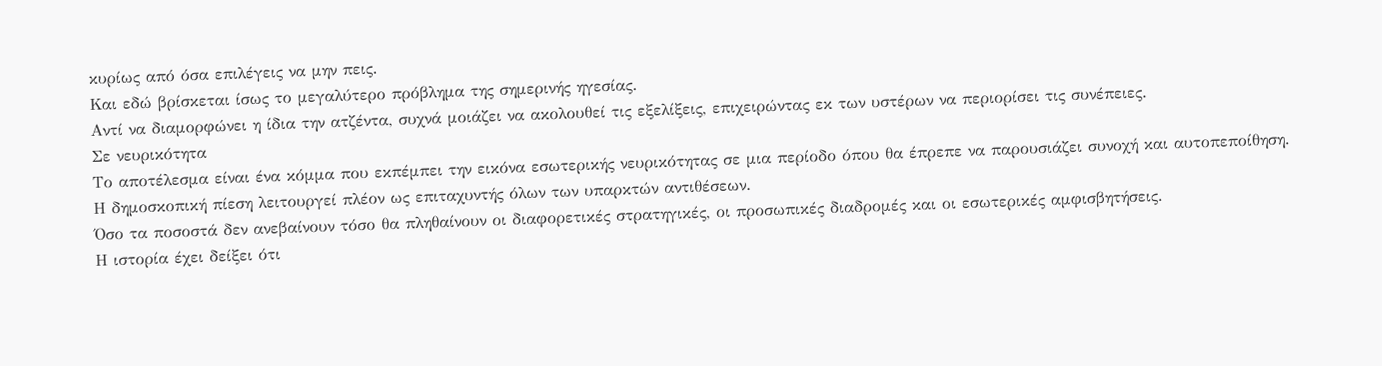κυρίως από όσα επιλέγεις να μην πεις.
Και εδώ βρίσκεται ίσως το μεγαλύτερο πρόβλημα της σημερινής ηγεσίας.
Αντί να διαμορφώνει η ίδια την ατζέντα, συχνά μοιάζει να ακολουθεί τις εξελίξεις, επιχειρώντας εκ των υστέρων να περιορίσει τις συνέπειες.
Σε νευρικότητα
Το αποτέλεσμα είναι ένα κόμμα που εκπέμπει την εικόνα εσωτερικής νευρικότητας σε μια περίοδο όπου θα έπρεπε να παρουσιάζει συνοχή και αυτοπεποίθηση.
Η δημοσκοπική πίεση λειτουργεί πλέον ως επιταχυντής όλων των υπαρκτών αντιθέσεων.
Όσο τα ποσοστά δεν ανεβαίνουν τόσο θα πληθαίνουν οι διαφορετικές στρατηγικές, οι προσωπικές διαδρομές και οι εσωτερικές αμφισβητήσεις.
Η ιστορία έχει δείξει ότι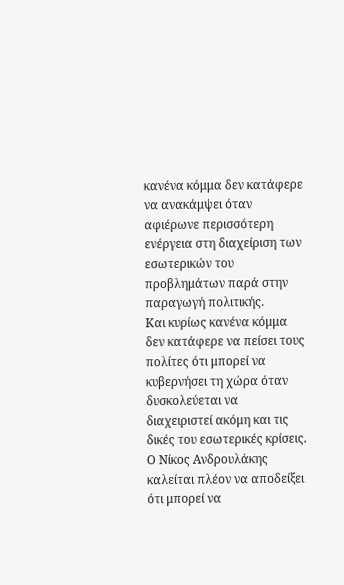κανένα κόμμα δεν κατάφερε να ανακάμψει όταν αφιέρωνε περισσότερη ενέργεια στη διαχείριση των εσωτερικών του προβλημάτων παρά στην παραγωγή πολιτικής.
Και κυρίως κανένα κόμμα δεν κατάφερε να πείσει τους πολίτες ότι μπορεί να κυβερνήσει τη χώρα όταν δυσκολεύεται να διαχειριστεί ακόμη και τις δικές του εσωτερικές κρίσεις.
Ο Νίκος Ανδρουλάκης καλείται πλέον να αποδείξει ότι μπορεί να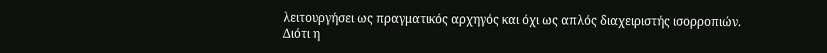λειτουργήσει ως πραγματικός αρχηγός και όχι ως απλός διαχειριστής ισορροπιών.
Διότι η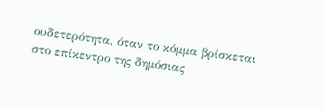ουδετερότητα, όταν το κόμμα βρίσκεται στο επίκεντρο της δημόσιας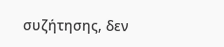συζήτησης, δεν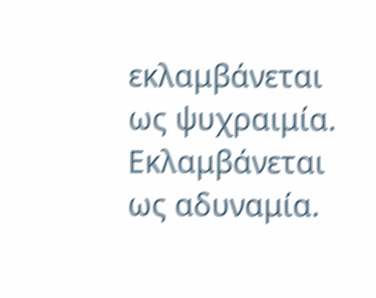εκλαμβάνεται ως ψυχραιμία.
Εκλαμβάνεται ως αδυναμία.